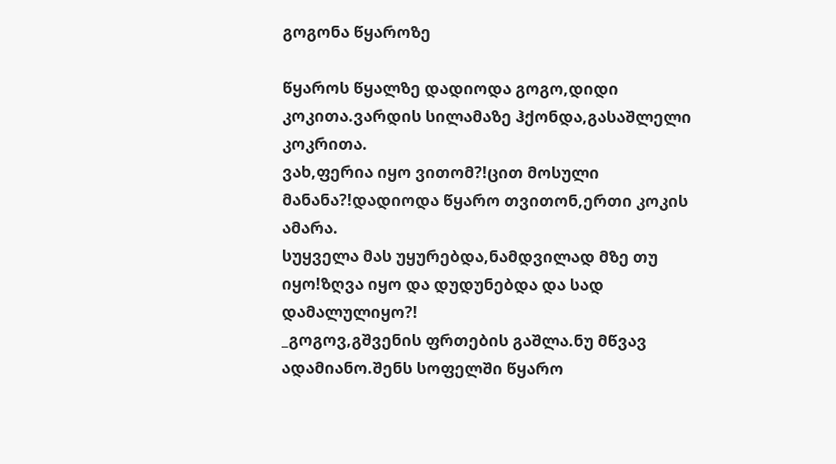გოგონა წყაროზე

წყაროს წყალზე დადიოდა გოგო,დიდი კოკითა.ვარდის სილამაზე ჰქონდა,გასაშლელი კოკრითა.
ვახ,ფერია იყო ვითომ?!ცით მოსული მანანა?!დადიოდა წყარო თვითონ,ერთი კოკის ამარა.
სუყველა მას უყურებდა,ნამდვილად მზე თუ იყო!ზღვა იყო და დუდუნებდა და სად დამალულიყო?!
_გოგოვ,გშვენის ფრთების გაშლა.ნუ მწვავ ადამიანო.შენს სოფელში წყარო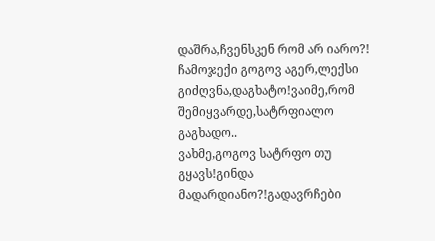დაშრა,ჩვენსკენ რომ არ იარო?!
ჩამოჯექი გოგოვ აგერ,ლექსი გიძღვნა,დაგხატო!ვაიმე,რომ შემიყვარდე,სატრფიალო გაგხადო..
ვახმე,გოგოვ სატრფო თუ გყავს!გინდა მადარდიანო?!გადავრჩები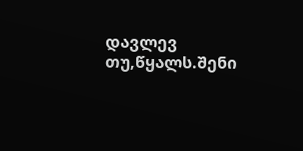დავლევ თუ,წყალს.შენი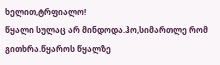ხელით,ტრფიალო!
წყალი სულაც არ მინდოდა.ჰო,სიმართლე რომ გითხრა.წყაროს წყალზე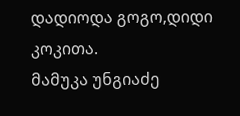დადიოდა გოგო,დიდი კოკითა.
მამუკა უნგიაძე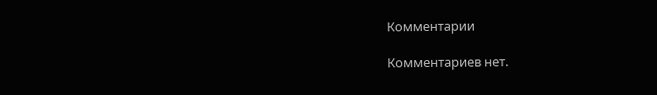Комментарии

Комментариев нет.